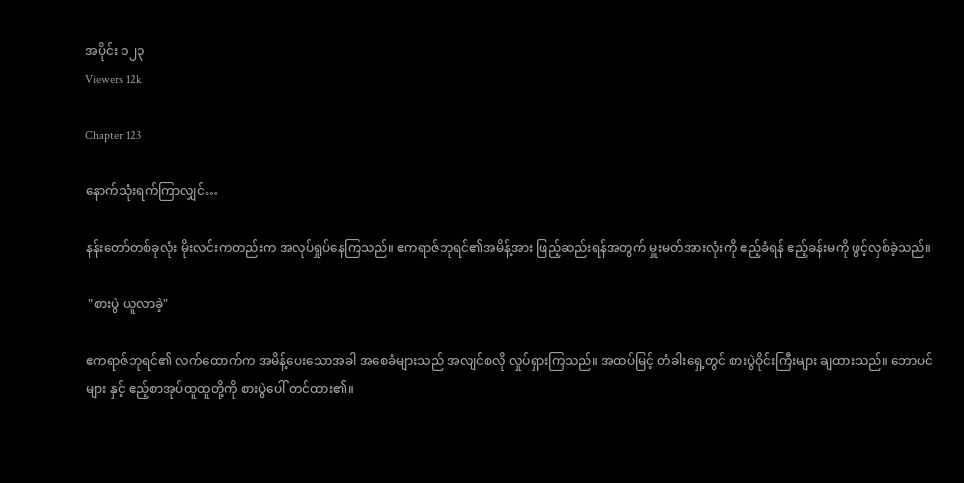အပိုင်း ၁၂၃
Viewers 12k

Chapter 123

နောက်သုံးရက်ကြာလျှင်…

နန်းတော်တစ်ခုလုံး မိုးလင်းကတည်းက အလုပ်ရှုပ်နေကြသည်။ ဧကရာဇ်ဘုရင်၏အမိန့်အား ဖြည့်ဆည်းရန်အတွက် မှူးမတ်အားလုံးကို ဧည့်ခံရန် ဧည့်ခန်းမကို ဖွင့်လှစ်ခဲ့သည်။

 "စားပွဲ ယူလာခဲ့"

ဧကရာဇ်ဘုရင်၏ လက်ထောက်က အမိန့်ပေးသောအခါ အစေခံများသည် အလျင်စလို လှုပ်ရှားကြသည်။ အထပ်မြင့် တံခါးရှေ့တွင် စားပွဲဝိုင်းကြီးများ ချထားသည်။ ဘောပင်များ နှင့် ဧည့်စာအုပ်ထူထူတို့ကို စားပွဲပေါ် တင်ထား၏။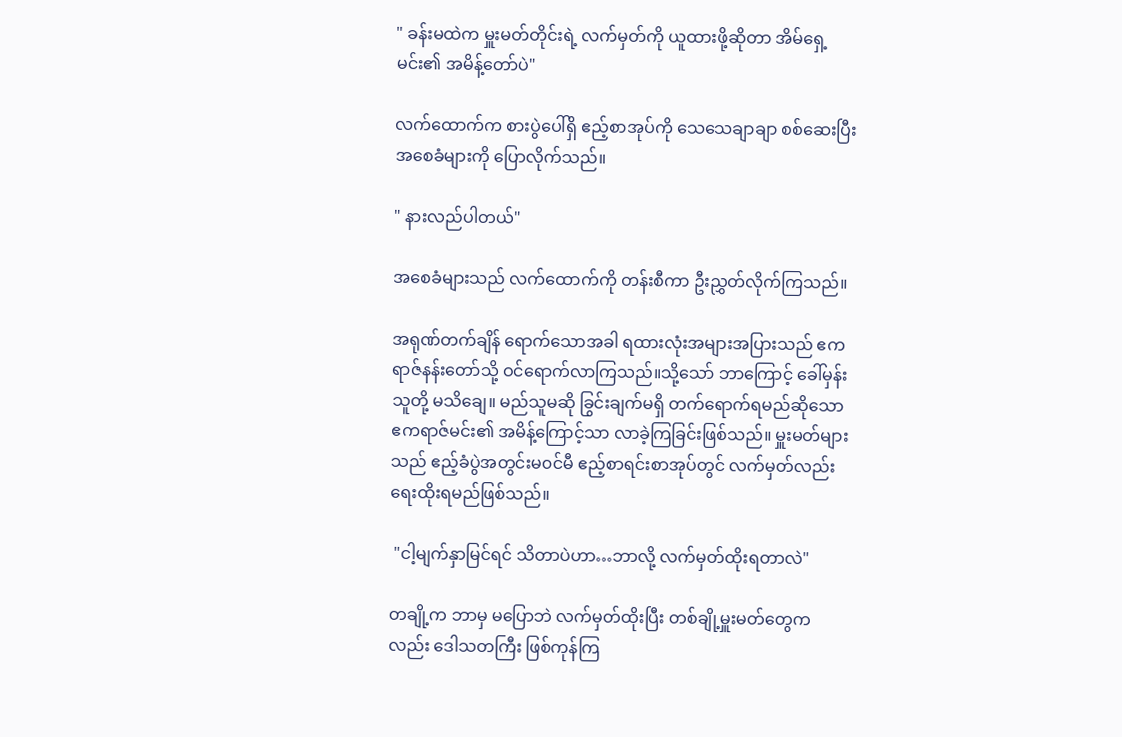" ခန်းမထဲက မှူးမတ်တိုင်းရဲ့ လက်မှတ်ကို ယူထားဖို့ဆိုတာ အိမ်ရှေ့မင်း၏ အမိန့်တော်ပဲ"

လက်ထောက်က စားပွဲပေါ်ရှိ ဧည့်စာအုပ်ကို သေသေချာချာ စစ်ဆေးပြီး အစေခံများကို ပြောလိုက်သည်။

" နားလည်ပါတယ်"

အစေခံများသည် လက်ထောက်ကို တန်းစီကာ ဦးညွှတ်လိုက်ကြသည်။

အရုဏ်တက်ချိန် ရောက်သောအခါ ရထားလုံးအများအပြားသည် ဧကရာဇ်နန်းတော်သို့ ဝင်ရောက်လာကြသည်။သို့သော် ဘာကြောင့် ခေါ်မှန်း သူတို့ မသိချေ။ မည်သူမဆို ခြွင်းချက်မရှိ တက်ရောက်ရမည်ဆိုသော ဧကရာဇ်မင်း၏ အမိန့်ကြောင့်သာ လာခဲ့ကြခြင်းဖြစ်သည်။ မှူးမတ်များသည် ဧည့်ခံပွဲအတွင်းမ၀င်မီ ဧည့်စာရင်းစာအုပ်တွင် လက်မှတ်လည်း ရေးထိုးရမည်ဖြစ်သည်။

 "ငါ့မျက်နှာမြင်ရင် သိတာပဲဟာ…ဘာလို့ လက်မှတ်ထိုးရတာလဲ"

တချို့က ဘာမှ မပြောဘဲ လက်မှတ်ထိုးပြီး တစ်ချို့မှူးမတ်တွေကလည်း ဒေါသတကြီး ဖြစ်ကုန်ကြ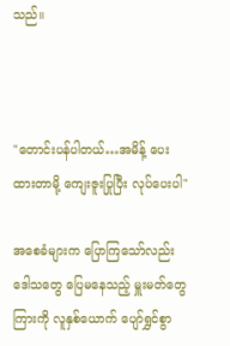သည်။



"တောင်းပန်ပါတယ်…အမိန့် ပေးထားတာမို့ ကျေးဇူးပြုပြီး လုပ်ပေးပါ"

အစေခံများက ပြောကြသော်လည်း ဒေါသတွေ ပြေမနေသည့် မှူးမတ်တွေကြားကို လူနှစ်ယောက် ပျော်ရွှင်စွာ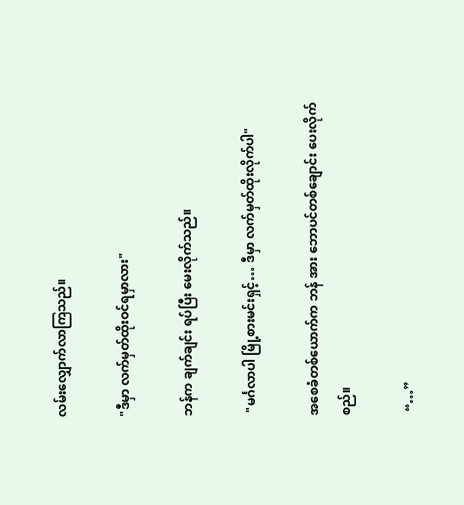လမ်းလျှောက်လာကြသည်။

"ဒီမှာ လက်မှတ်ထိုးဝင်ရမှာလား"

ဘန်က ချက်ချင်း ရပ်ပြီး မေးလိုက်သည်။

 "မင်္ဂလာပါ မြို့စားမင်းရှင့်… ဒီမှာ လက်မှတ်ထိုးလိုက်ပါ"

အစေခံတစ်ယောက်က ဘန် အား ဘောပင်တစ်ချောင်း ပေးလိုက်စည်။

 “…”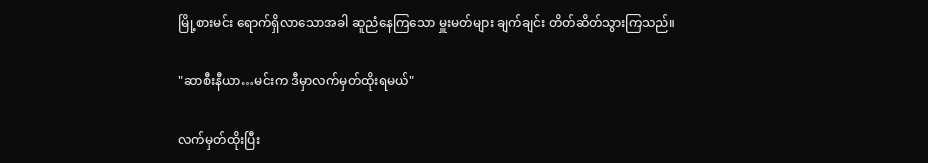မြို့စားမင်း ရောက်ရှိလာသောအခါ ဆူညံနေကြသော မှူးမတ်များ ချက်ချင်း တိတ်ဆိတ်သွားကြသည်။

"ဆာစီးနီယာ…မင်းက ဒီမှာလက်မှတ်ထိုးရမယ်"

လက်မှတ်ထိုးပြီး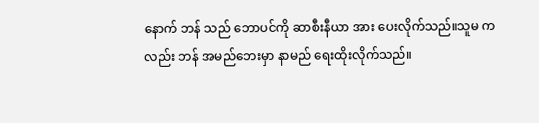နောက် ဘန် သည် ဘောပင်ကို ဆာစီးနီယာ အား ပေးလိုက်သည်။သူမ ကလည်း ဘန် အမည်ဘေးမှာ နာမည် ရေးထိုးလိုက်သည်။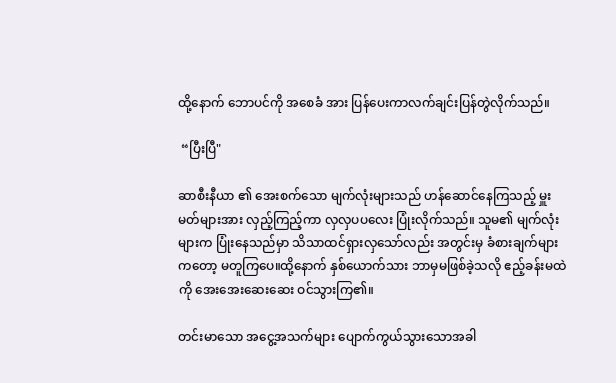ထို့နောက် ဘောပင်ကို အစေခံ အား ပြန်ပေးကာလက်ချင်းပြန်တွဲလိုက်သည်။

 “ပြီးပြီ"

ဆာစီးနီယာ ၏ အေးစက်သော မျက်လုံးများသည် ဟန်ဆောင်နေကြသည့် မှူးမတ်များအား လှည့်ကြည့်ကာ လှလှပပလေး ပြုံးလိုက်သည်။ သူမ၏ မျက်လုံးများက ပြုံးနေသည်မှာ သိသာထင်ရှားလှသော်လည်း အတွင်းမှ ခံစားချက်များကတော့ မတူကြပေ။ထို့နောက် နှစ်ယောက်သား ဘာမှမဖြစ်ခဲ့သလို ဧည့်ခန်းမထဲကို အေးအေးဆေးဆေး ဝင်သွားကြ၏။

တင်းမာသော အငွေ့အသက်များ ပျောက်ကွယ်သွားသောအခါ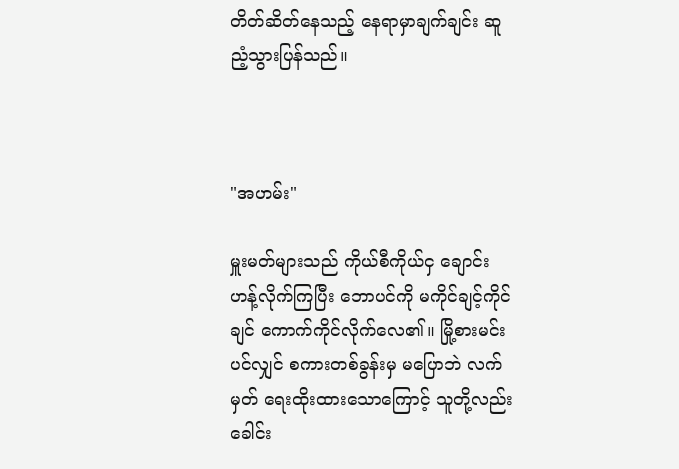တိတ်ဆိတ်နေသည့် နေရာမှာချက်ချင်း ဆူညံ့သွားပြန်သည်။



"အဟမ်း"

မှူးမတ်များသည် ကိုယ်စီကိုယ်ငှ ချောင်းဟန့်လိုက်ကြပြီး ဘောပင်ကို မကိုင်ချင့်ကိုင်ချင် ကောက်ကိုင်‌လိုက်လေ၏။ မြို့စားမင်း ပင်လျှင် စကားတစ်ခွန်းမှ မပြောဘဲ လက်မှတ် ရေးထိုးထားသောကြောင့် သူတို့လည်း ခေါင်း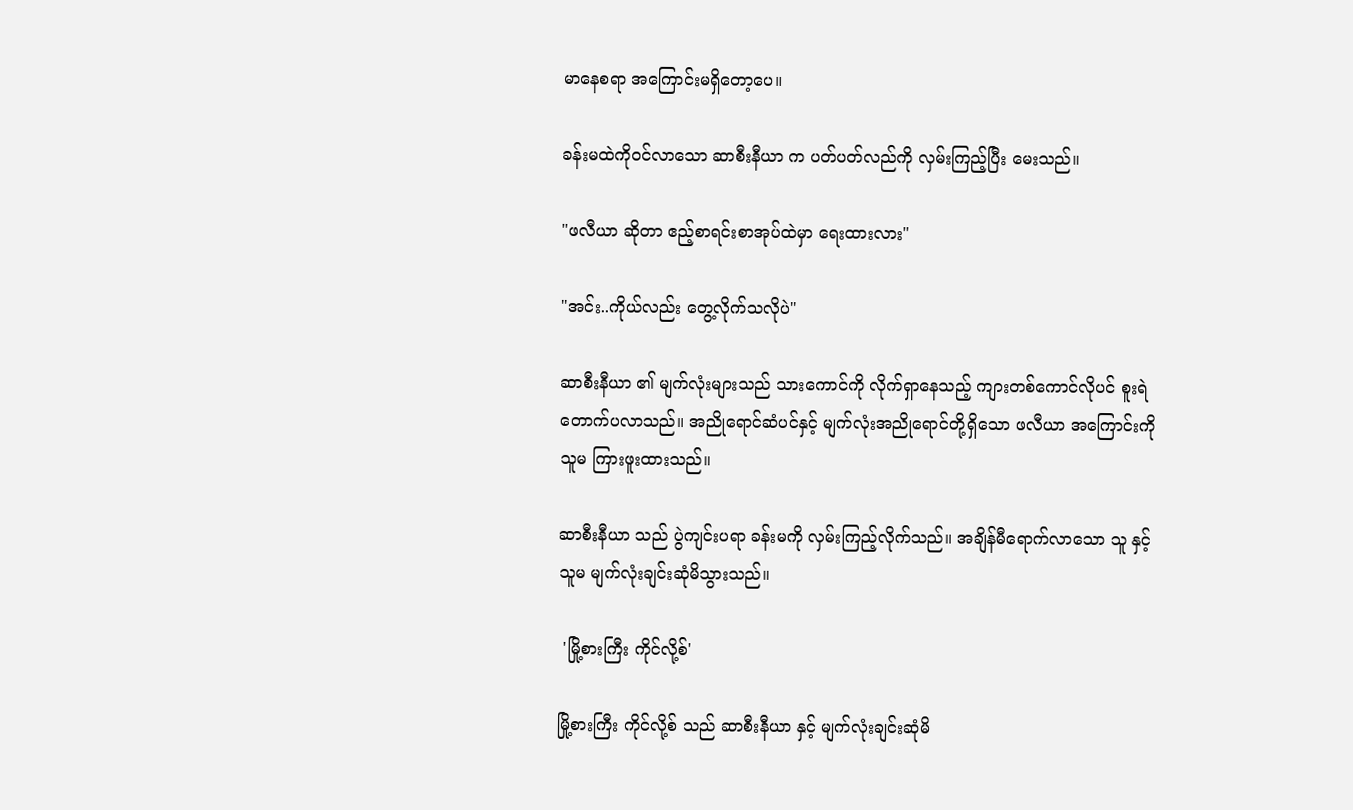မာနေစရာ အကြောင်းမရှိတော့ပေ။

ခန်းမထဲကိုဝင်လာသော ဆာစီးနီယာ က ပတ်ပတ်လည်ကို လှမ်းကြည့်ပြီး မေးသည်။

"ဖလီယာ ဆိုတာ ဧည့်စာရင်းစာအုပ်ထဲမှာ ရေးထားလား"

"အင်း..ကိုယ်လည်း တွေ့လိုက်သလိုပဲ"

ဆာစီးနီယာ ၏ မျက်လုံးများသည် သားကောင်ကို လိုက်ရှာနေသည့် ကျားတစ်ကောင်လိုပင် စူးရဲတောက်ပလာသည်။ အညိုရောင်ဆံပင်နှင့် မျက်လုံးအညိုရောင်တို့ရှိသော ဖလီယာ အကြောင်းကို သူမ ကြားဖူးထားသည်။

ဆာစီးနီယာ သည် ပွဲကျင်းပရာ ခန်းမကို လှမ်းကြည့်လိုက်သည်။ အချိန်မီရောက်လာသော သူ နှင့် သူမ မျက်လုံးချင်းဆုံမိသွားသည်။

 'မြို့စားကြီး ကိုင်လို့စ်'

မြို့စားကြီး ကိုင်လို့စ် သည် ဆာစီးနီယာ နှင့် မျက်လုံးချင်းဆုံမိ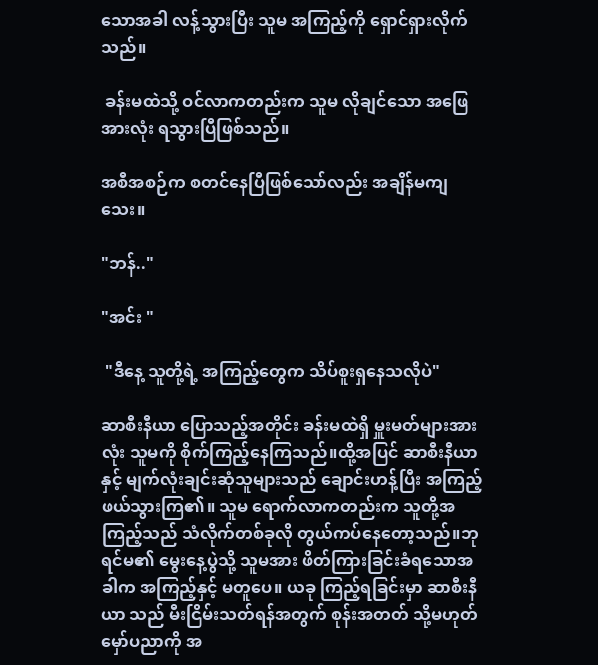သောအခါ လန့်သွားပြီး သူမ အကြည့်ကို ရှောင်ရှားလိုက်သည်။

 ခန်းမထဲသို့ ဝင်လာကတည်းက သူမ လိုချင်သော အဖြေအားလုံး ရသွားပြီဖြစ်သည်။

အစီအစဉ်က စတင်နေပြီဖြစ်သော်လည်း အချိန်မကျသေး။

"ဘန်.."

"အင်း "

 "ဒီနေ့ သူတို့ရဲ့ အကြည့်တွေက သိပ်စူးရှနေသလိုပဲ"

ဆာစီးနီယာ ပြောသည့်အတိုင်း ခန်းမထဲရှိ မှူးမတ်များအားလုံး သူမကို စိုက်ကြည့်နေကြသည်။ထို့အပြင် ဆာစီးနီယာ နှင့် မျက်လုံးချင်းဆုံသူများသည် ချောင်းဟန့်ပြီး အကြည့်ဖယ်သွားကြ၏။ သူမ ရောက်လာကတည်းက သူတို့အကြည့်သည် သံလိုက်တစ်ခုလို တွယ်ကပ်နေတော့သည်။ဘုရင်မ၏ မွေးနေ့ပွဲသို့ သူမအား ဖိတ်ကြားခြင်းခံရသောအခါက အကြည့်နှင့် မတူပေ။ ယခု ကြည့်ရခြင်းမှာ ဆာစီးနီယာ သည် မီးငြိမ်းသတ်ရန်အတွက် စုန်းအတတ် သို့မဟုတ် မှော်ပညာကို အ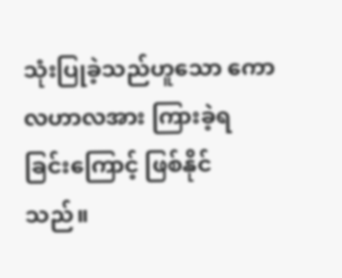သုံးပြုခဲ့သည်ဟူသော ကောလဟာလအား ကြားခဲ့ရခြင်းကြောင့် ဖြစ်နိုင်သည်။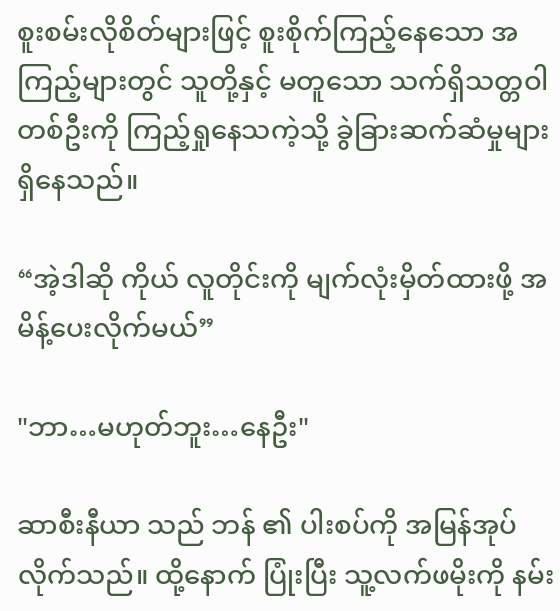စူးစမ်းလိုစိတ်များဖြင့် စူးစိုက်ကြည့်နေသော အကြည့်များတွင် သူတို့နှင့် မတူသော သက်ရှိသတ္တဝါတစ်ဦးကို ကြည့်ရှုနေသကဲ့သို့ ခွဲခြားဆက်ဆံမှုများ ရှိနေသည်။

“အဲ့ဒါဆို ကိုယ် လူတိုင်းကို မျက်လုံးမှိတ်ထားဖို့ အမိန့်ပေးလိုက်မယ်”

"ဘာ…မဟုတ်ဘူး…နေဦး"

ဆာစီးနီယာ သည် ဘန် ၏ ပါးစပ်ကို အမြန်အုပ်လိုက်သည်။ ထို့နောက် ပြုံးပြီး သူ့လက်ဖမိုးကို နမ်း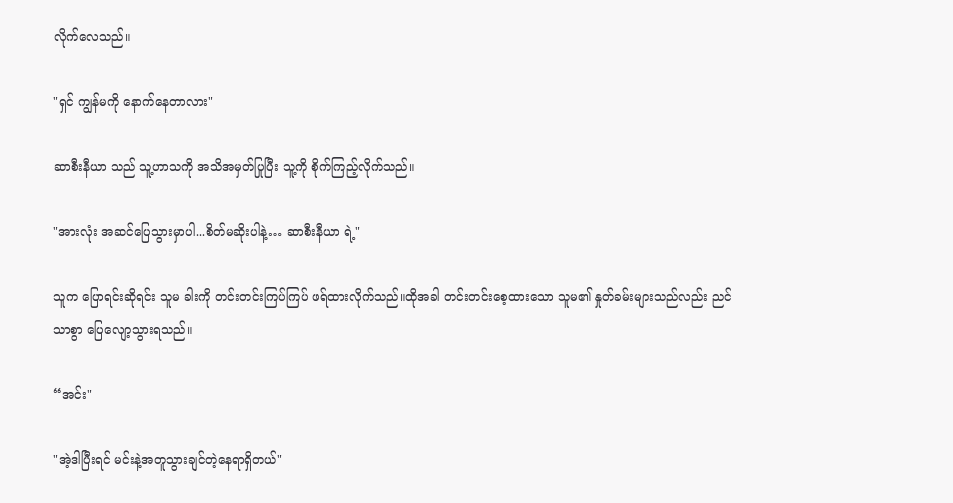လိုက်လေသည်။

"ရှင် ကျွန်မကို နောက်နေတာလား"

ဆာစီးနီယာ သည် သူ့ဟာသကို အသိအမှတ်ပြုပြီး သူ့ကို စိုက်ကြည့်လိုက်သည်။

"အားလုံး အဆင်ပြေသွားမှာပါ...စိတ်မဆိုးပါနဲ့… ဆာစီးနီယာ ရဲ့"

သူက ပြောရင်းဆိုရင်း သူမ ခါးကို တင်းတင်းကြပ်ကြပ် ဖရ်ထားလိုက်သည်။ထိုအခါ တင်းတင်းစေ့ထားသော သူမ၏ နှုတ်ခမ်းများသည်လည်း ညင်သာစွာ ပြေလျော့သွားရသည်။

“အင်း"

"အဲ့ဒါပြီးရင် မင်းနဲ့အတူသွားချင်တဲ့နေရာရှိတယ်"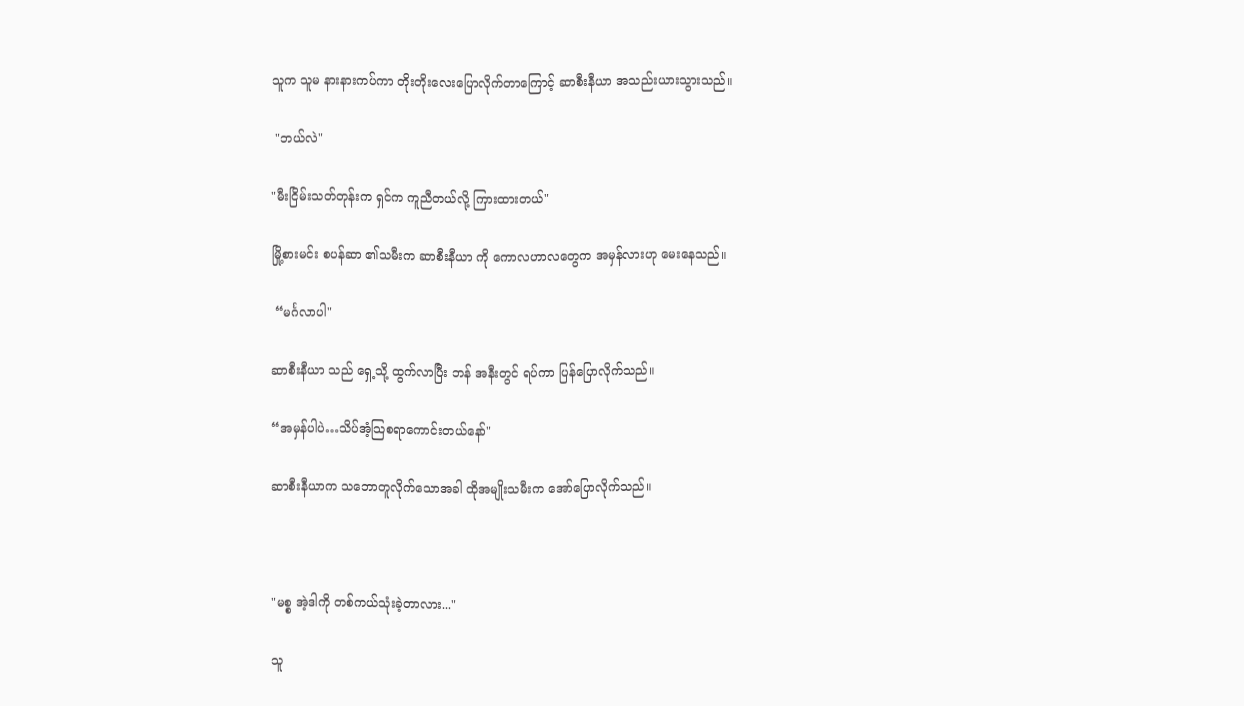သူက သူမ နားနားကပ်ကာ တိုးတိုးလေးပြောလိုက်တာကြောင့် ဆာစီးနီယာ အသည်းယားသွားသည်။

 "ဘယ်လဲ"

"မီးငြိမ်းသတ်တုန်းက ရှင်က ကူညီတယ်လို့ ကြားထားတယ်"

မြို့စားမင်း စပန်ဆာ ၏သမီးက ဆာစီးနီယာ ကို ကောလဟာလတွေက အမှန်လားဟု မေးနေသည်။

 “မင်္ဂလာပါ"

ဆာစီးနီယာ သည် ရှေ့သို့ ထွက်လာပြီး ဘန် အနီးတွင် ရပ်ကာ ပြန်ပြောလိုက်သည်။

“အမှန်ပါပဲ…သိပ်အံ့သြစရာကောင်းတယ်နော်"

ဆာစီးနီယာက သဘောတူလိုက်သောအခါ ထိုအမျိုးသမီးက အော်ပြောလိုက်သည်။



"မစ္စ အဲ့ဒါကို တစ်ကယ်သုံးခဲ့တာလား..."

သူ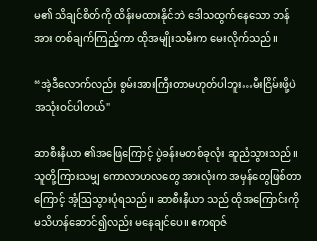မ၏ သိချင်စိတ်ကို ထိန်းမထားနိုင်ဘဲ ဒေါသထွက်နေသော ဘန် အား တစ်ချက်ကြည့်ကာ ထိုအမျိုးသမီးက မေးလိုက်သည်။

“အဲ့ဒီလောက်လည်း စွမ်းအားကြီးတာမဟုတ်ပါဘူး…မီးငြိမ်းဖို့ပဲ အသုံးဝင်ပါတယ်"

ဆာစီးနီယာ ၏အဖြေကြောင့် ပွဲခန်းမတစ်ခုလုံး ဆူညံသွားသည်။ သူတို့ကြားသမျှ ကောလာဟလတွေ အားလုံးက အမှန်တွေဖြစ်တာကြောင့် အံ့ဩသွားပုံရသည်။ ဆာစီးနီယာ သည် ထိုအကြောင်းကို မသိဟန်ဆောင်၍လည်း မနေချင်ပေ။ ဧကရာဇ်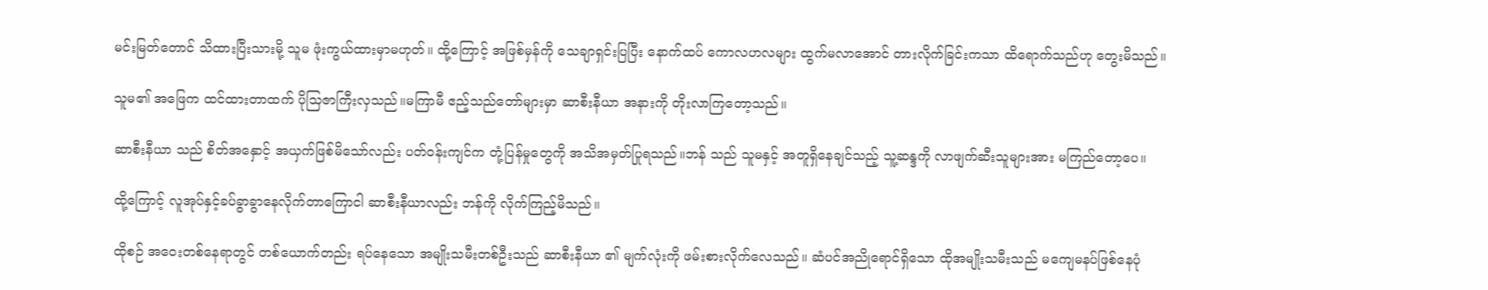မင်းမြတ်တောင် သိထားပြီးသားမို့ သူမ ဖုံးကွယ်ထားမှာမဟုတ်။ ထို့ကြောင့် အဖြစ်မှန်ကို သေချာရှင်းပြပြီး နောက်ထပ် ကောလဟလများ ထွက်မလာအောင် တားလိုက်ခြင်းကသာ ထိရောက်သည်ဟု တွေးမိသည်။

သူမ၏ အဖြေက ထင်ထားတာထက် ပိုသြဇာကြီးလှသည်။မကြာမီ ဧည့်သည်တော်များမှာ ဆာစီးနီယာ အနားကို တိုးလာကြတော့သည်။

ဆာစီးနီယာ သည် စိတ်အနှောင့် အယှက်ဖြစ်မိသော်လည်း ပတ်ဝန်းကျင်က တုံ့ပြန်မှုတွေကို အသိအမှတ်ပြုရသည်။ဘန် သည် သူမနှင့် အတူရှိနေချင်သည့် သူ့ဆန္ဒကို လာဖျက်ဆီးသူများအား မကြည်တော့ပေ။

ထို့ကြောင့် လူအုပ်နှင့်ခပ်ခွာခွာနေလိုက်တာကြောငါ ဆာစီးနီယာလည်း ဘန်ကို လိုက်ကြည့်မိသည်။

ထိုစဉ် အဝေးတစ်နေရာတွင် တစ်ယောက်တည်း ရပ်နေသော အမျိုးသမီးတစ်ဦးသည် ဆာစီးနီယာ ၏ မျက်လုံးကို ဖမ်းစားလိုက်လေသည်။ ဆံပင်အညိုရောင်ရှိသော ထိုအမျိုးသမီးသည် မကျေမနပ်ဖြစ်နေပုံ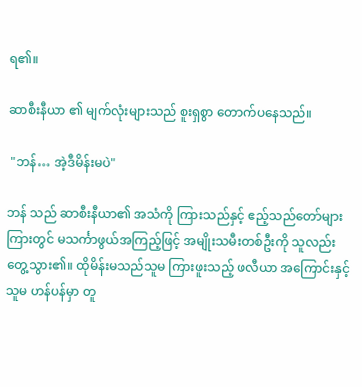ရ၏။

ဆာစီးနီယာ ၏ မျက်လုံးများသည် စူးရှစွာ တောက်ပနေသည်။

 "ဘန်… အဲ့ဒီမိန်းမပဲ"

ဘန် သည် ဆာစီးနီယာ၏ အသံကို ကြားသည်နှင့် ဧည့်သည်တော်များကြားတွင် မသင်္ကာဖွယ်အကြည့်ဖြင့် အမျိုးသမီးတစ်ဦးကို သူလည်း တွေ့သွား၏။ ထိုမိန်းမသည်သူမ ကြားဖူးသည့် ဖလီယာ အကြောင်းနှင့် သူမ ဟန်ပန်မှာ တူ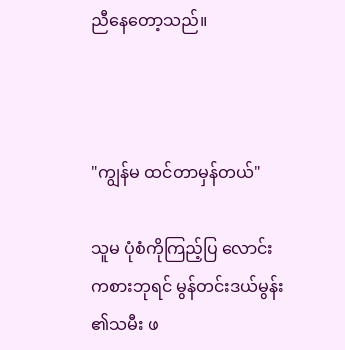ညီနေတော့သည်။



"ကျွန်မ ထင်တာမှန်တယ်"

သူမ ပုံစံကိုကြည့်ပြ လောင်းကစားဘုရင် မွန်တင်းဒယ်မွန်း ၏သမီး ဖ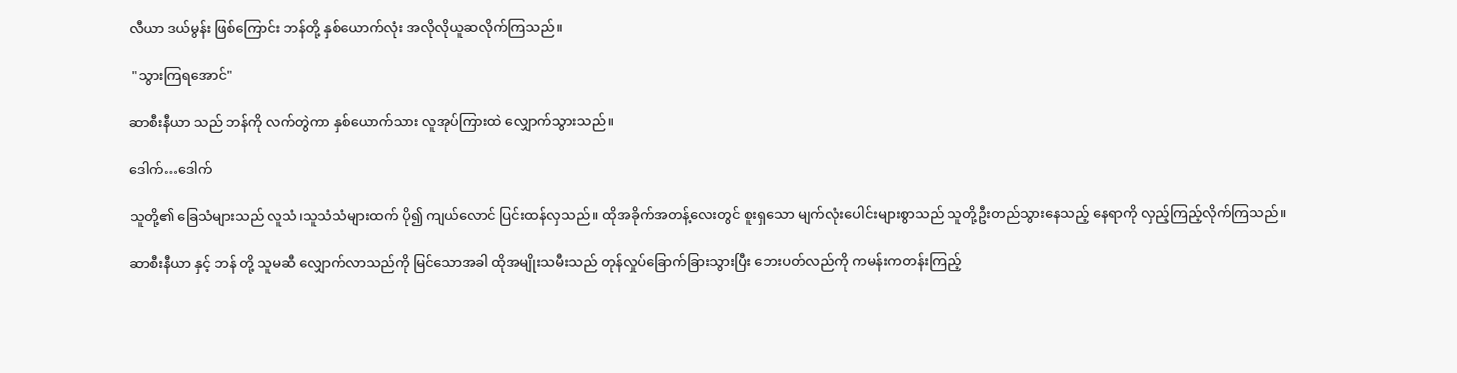လီယာ ဒယ်မွန်း ဖြစ်ကြောင်း ဘန်တို့ နှစ်ယောက်လုံး အလိုလိုယူဆလိုက်ကြသည်။

 "သွားကြရအောင်"

ဆာစီးနီယာ သည် ဘန်ကို လက်တွဲကာ နှစ်ယောက်သား လူအုပ်ကြားထဲ လျှောက်သွားသည်။

ဒေါက်…ဒေါက်

သူတို့၏ ခြေသံများသည် လူသံ၊သူသံသံများထက် ပို၍ ကျယ်လောင် ပြင်းထန်လှသည်။ ထိုအခိုက်အတန့်လေးတွင် စူးရှသော မျက်လုံးပေါင်းများစွာသည် သူတို့ဦးတည်သွားနေသည့် နေရာကို လှည့်ကြည့်လိုက်ကြသည်။

ဆာစီးနီယာ နှင့် ဘန် တို့ သူမဆီ လျှောက်လာသည်ကို မြင်သောအခါ ထိုအမျိုးသမီးသည် တုန်လှုပ်ခြောက်ခြားသွားပြီး ဘေးပတ်လည်ကို ကမန်းကတန်းကြည့်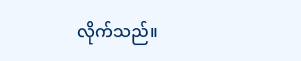လိုက်သည်။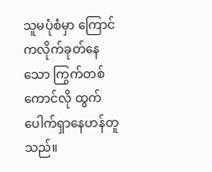သူမပုံစံမှာ ကြောင်ကလိုက်ခုတ်နေသော ကြွက်တစ်ကောင်လို ထွက်ပေါက်ရှာနေဟန်တူသည်။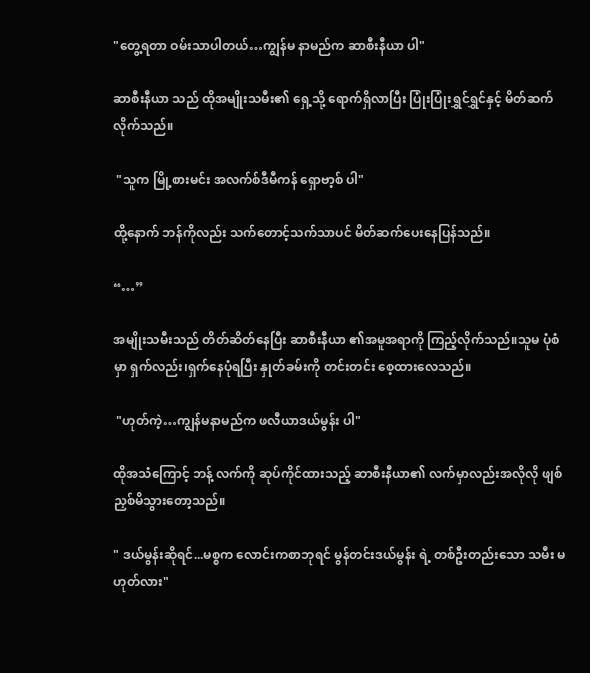"တွေ့ရတာ ဝမ်းသာပါတယ်…ကျွန်မ နာမည်က ဆာစီးနီယာ ပါ"

ဆာစီးနီယာ သည် ထိုအမျိုးသမီး၏ ရှေ့သို့ ရောက်ရှိလာပြီး ပြုံးပြုံးရွှင်ရွှင်နှင့် မိတ်ဆက်လိုက်သည်။

 "သူက မြို့စားမင်း အလက်စ်ဒီမီကန် ရှောဗာ့စ် ပါ"

ထို့နောက် ဘန်ကိုလည်း သက်တောင့်သက်သာပင် မိတ်ဆက်ပေးနေပြန်သည်။

“…”

အမျိုးသမီးသည် တိတ်ဆိတ်နေပြီး ဆာစီးနီယာ ၏အမူအရာကို ကြည့်လိုက်သည်။သူမ ပုံစံမှာ ရှက်လည်း၊ရှက်နေပုံရပြီး နှုတ်ခမ်းကို တင်းတင်း စေ့ထားလေသည်။

 "ဟုတ်ကဲ့…ကျွန်မနာမည်က ဖလီယာဒယ်မွန်း ပါ"

ထိုအသံကြောင့် ဘန့် လက်ကို ဆုပ်ကိုင်ထားသည့် ဆာစီးနီယာ၏ လက်မှာလည်းအလိုလို ဖျစ်ညှစ်မိသွားတော့သည်။

" ဒယ်မွန်းဆိုရင်...မစ္စက လောင်းကစာဘုရင် မွန်တင်းဒယ်မွန်း ရဲ့ တစ်ဦးတည်းသော သမီး မဟုတ်လား"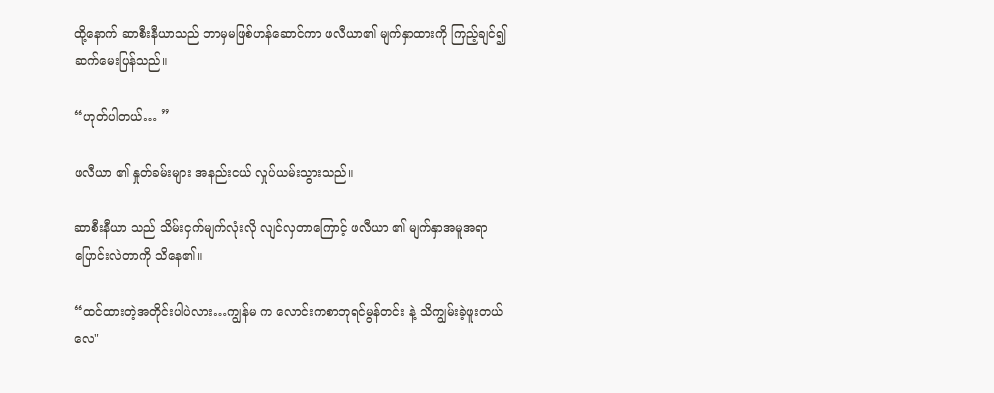ထို့နောက် ဆာစီးနီယာသည် ဘာမှမဖြစ်ဟန်ဆောင်ကာ ဖလီယာ၏ မျက်နှာထားကို ကြည့်ချင်၍ ဆက်မေးပြန်သည်။

“ဟုတ်ပါတယ်… ”

ဖလီယာ ၏ နှုတ်ခမ်းများ အနည်းငယ် လှုပ်ယမ်းသွားသည်။

ဆာစီးနီယာ သည် သိမ်းငှက်မျက်လုံးလို လျင်လှတာကြောင့် ဖလီယာ ၏ မျက်နှာအမူအရာ ပြောင်းလဲတာကို သိနေ၏။

“ထင်ထားတဲ့အတိုင်းပါပဲလား…ကျွန်မ က လောင်းကစာဘုရင်မွန်တင်း နဲ့ သိကျွမ်းခဲ့ဖူးတယ်လေ"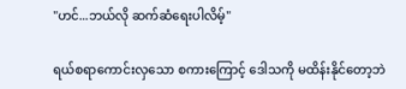"ဟင်...ဘယ်လို ဆက်ဆံရေးပါလိမ့်"

ရယ်စရာကောင်းလှသော စကားကြောင့် ဒေါသကို မထိန်းနိုင်တော့ဘဲ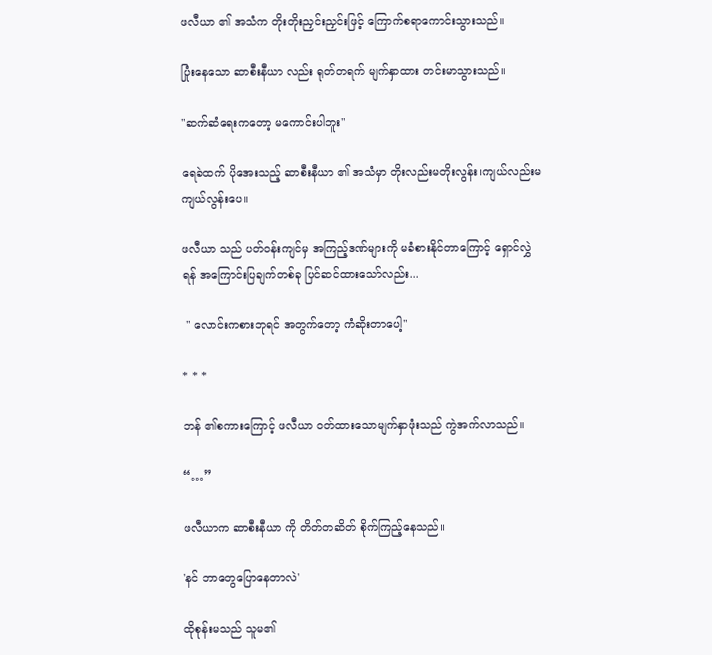ဖလီယာ ၏ အသံက တိုးတိုးညှင်းညှင်းဖြင့် ကြောက်စရာကောင်းသွားသည်။

ပြုံးနေသော ဆာစီးနီယာ လည်း ရုတ်တရက် မျက်နှာထား တင်းမာသွားသည်။

"ဆက်ဆံရေးကတော့ မကောင်းပါဘူး"

ရေခဲထက် ပိုအေးသည့် ဆာစီးနီယာ ၏ အသံမှာ တိုးလည်းမတိုးလွန်း၊ကျယ်လည်းမကျယ်လွန်းပေ။

ဖလီယာ သည် ပတ်ဝန်းကျင်မှ အကြည့်ဒဏ်များကို မခံစားနိုင်တာကြောင့် ရှောင်လွှဲရန် အကြောင်းပြချက်တစ်ခု ပြင်ဆင်ထားသော်လည်း...

 " လောင်းကစားဘုရင် အတွက်တော့ ကံဆိုးတာပေါ့"

* * *

ဘန် ၏စကားကြောင့် ဖလီယာ ဝတ်ထားသောမျက်နှာဖုံးသည် ကွဲအက်လာသည်။

“…”

ဖလီယာက ဆာစီးနီယာ ကို တိတ်တဆိတ် စိုက်ကြည့်နေသည်။

'နင် ဘာတွေပြောနေတာလဲ'

ထိုစုန်းမသည် သူမ၏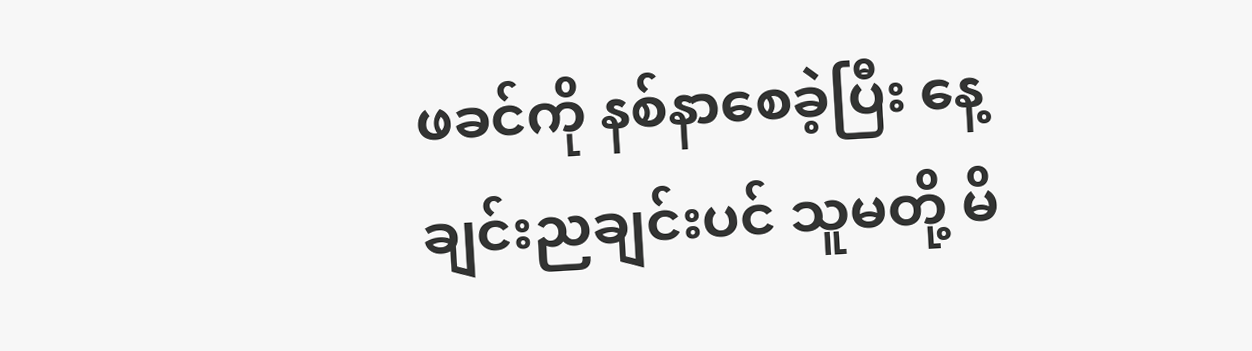ဖခင်ကို နစ်နာစေခဲ့ပြီး နေ့ချင်းညချင်းပင် သူမတို့ မိ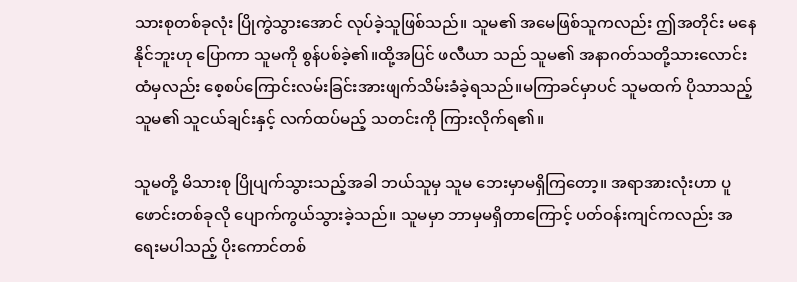သားစုတစ်ခုလုံး ပြိုကွဲသွားအောင် လုပ်ခဲ့သူဖြစ်သည်။ သူမ၏ အမေဖြစ်သူကလည်း ဤအတိုင်း မနေနိုင်ဘူးဟု ပြောကာ သူမကို စွန်ပစ်ခဲ့၏။ထို့အပြင် ဖလီယာ သည် သူမ၏ အနာဂတ်သတို့သား‌လောင်းထံမှလည်း စေ့စပ်ကြောင်းလမ်းခြင်းအားဖျက်သိမ်းခံခဲ့ရသည်။မကြာခင်မှာပင် သူမထက် ပိုသာသည့် သူမ၏ သူငယ်ချင်းနှင့် လက်ထပ်မည့် သတင်းကို ကြားလိုက်ရ၏။

သူမတို့ မိသားစု ပြိုပျက်သွားသည့်အခါ ဘယ်သူမှ သူမ ဘေးမှာမရှိကြတော့။ အရာအားလုံးဟာ ပူဖောင်းတစ်ခုလို ပျောက်ကွယ်သွားခဲ့သည်။ သူမမှာ ဘာမှမရှိတာကြောင့် ပတ်ဝန်းကျင်ကလည်း အရေးမပါသည့် ပိုးကောင်တစ်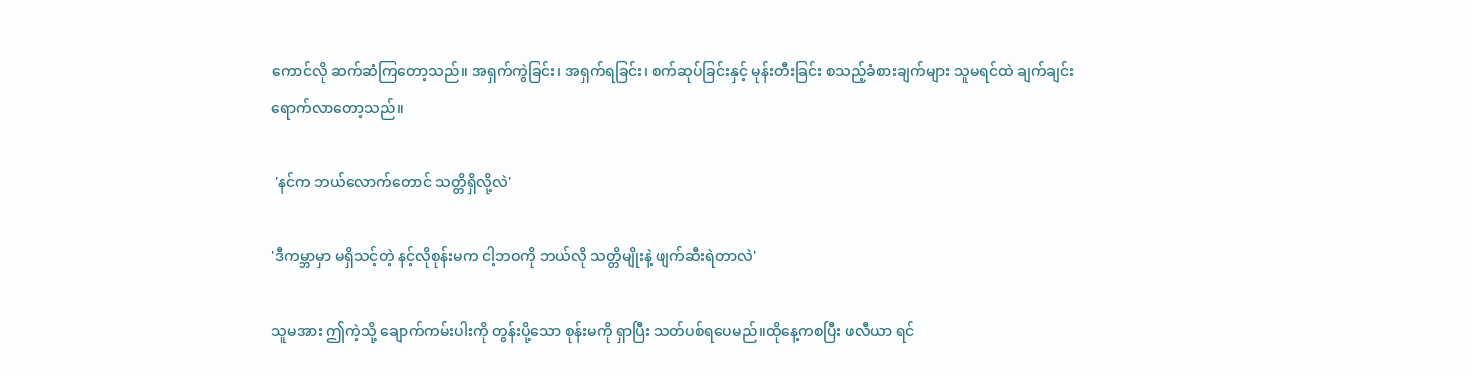ကောင်လို ဆက်ဆံကြတော့သည်။ အရှက်ကွဲခြင်း၊ အရှက်ရခြင်း၊ စက်ဆုပ်ခြင်းနှင့် မုန်းတီးခြင်း စသည့်ခံစားချက်များ သူမရင်ထဲ ချက်ချင်းရောက်လာတော့သည်။

 'နင်က ဘယ်လောက်တောင် သတ္တိရှိလို့လဲ'

'ဒီကမ္ဘာမှာ မရှိသင့်တဲ့ နင့်လိုစုန်းမက ငါ့ဘဝကို ဘယ်လို သတ္တိမျိုးနဲ့ ဖျက်ဆီးရဲတာလဲ'

သူမအား ဤကဲ့သို့ ချောက်ကမ်းပါးကို တွန်းပို့သော စုန်းမကို ရှာပြီး သတ်ပစ်ရပေမည်။ထိုနေ့ကစပြီး ဖလီယာ ရင်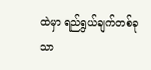ထဲမှာ ရည်ရွယ်ချက်တစ်ခုသာ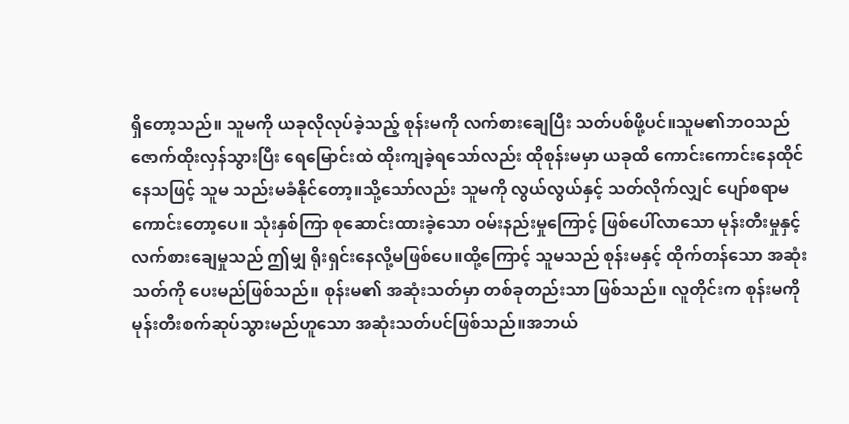ရှိတော့သည်။ သူမကို ယခုလိုလုပ်ခဲ့သည့် စုန်းမကို လက်စားချေပြီး သတ်ပစ်ဖို့ပင်။သူမ၏ဘဝသည် ဇောက်ထိုးလှန်သွားပြီး ရေမြောင်းထဲ ထိုးကျခဲ့ရသော်လည်း ထိုစုန်းမမှာ ယခုထိ ကောင်းကောင်းနေထိုင်နေသဖြင့် သူမ သည်းမခံနိုင်တော့။သို့သော်လည်း သူမကို လွယ်လွယ်နှင့် သတ်လိုက်လျှင် ပျော်စရာမကောင်းတော့ပေ။ သုံးနှစ်ကြာ စုဆောင်းထားခဲ့သော ဝမ်းနည်းမှုကြောင့် ဖြစ်ပေါ်လာသော မုန်းတီးမှုနှင့် လက်စားချေမှုသည် ဤမျှ ရိုးရှင်းနေလို့မဖြစ်ပေ။ထို့ကြောင့် သူမသည် စုန်းမနှင့် ထိုက်တန်သော အဆုံးသတ်ကို ပေးမည်ဖြစ်သည်။ စုန်းမ၏ အဆုံးသတ်မှာ တစ်ခုတည်းသာ ဖြစ်သည်။ လူတိုင်းက စုန်းမကို မုန်းတီးစက်ဆုပ်သွားမည်ဟူသော အဆုံးသတ်ပင်ဖြစ်သည်။အဘယ်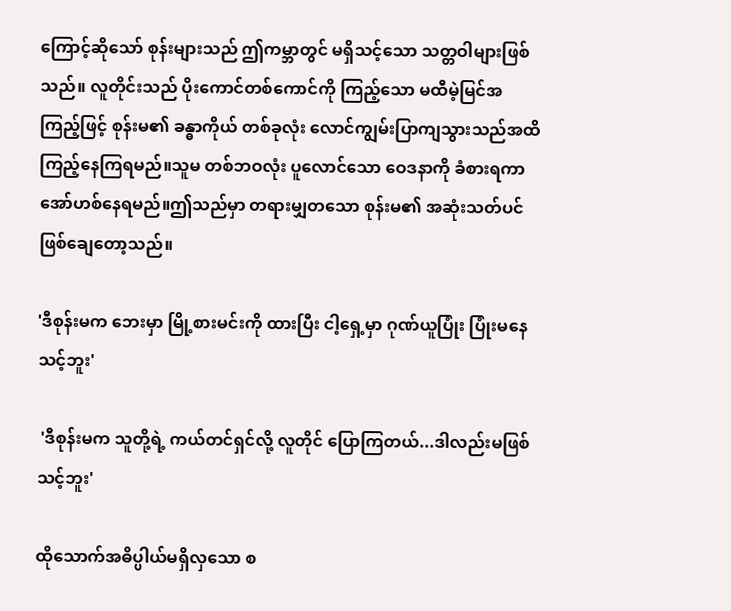ကြောင့်ဆိုသော် စုန်းများသည် ဤကမ္ဘာတွင် မရှိသင့်သော သတ္တဝါများဖြစ်သည်။ လူတိုင်းသည် ပိုးကောင်တစ်ကောင်ကို ကြည့်သော မထီမဲ့မြင်အကြည့်ဖြင့် စုန်းမ၏ ခန္ဓာကိုယ် တစ်ခုလုံး လောင်ကျွမ်းပြာကျသွားသည်အထိ ကြည့်နေကြရမည်။သူမ တစ်ဘဝလုံး ပူလောင်သော ဝေဒနာကို ခံစားရကာ အော်ဟစ်နေရမည်။ဤသည်မှာ တရားမျှတသော စုန်းမ၏ အဆုံးသတ်ပင် ဖြစ်ချေတော့သည်။

'ဒီစုန်းမက ဘေးမှာ မြို့စားမင်းကို ထားပြီး ငါ့ရှေ့မှာ ဂုဏ်ယူပြုံး ပြုံးမနေသင့်ဘူး'

 'ဒီစုန်းမက သူတို့ရဲ့ ကယ်တင်ရှင်လို့ လူတိုင် ပြောကြတယ်...ဒါလည်းမဖြစ်သင့်ဘူး'

ထိုသောက်အဓိပ္ပါယ်မရှိလှသော စ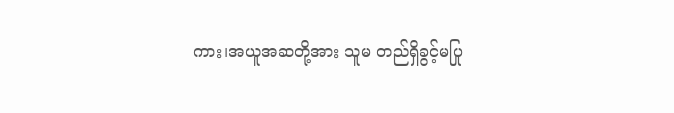ကား၊အယူအဆတို့အား သူမ တည်ရှိခွင့်မပြု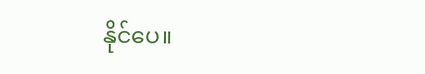နိုင်ပေ။